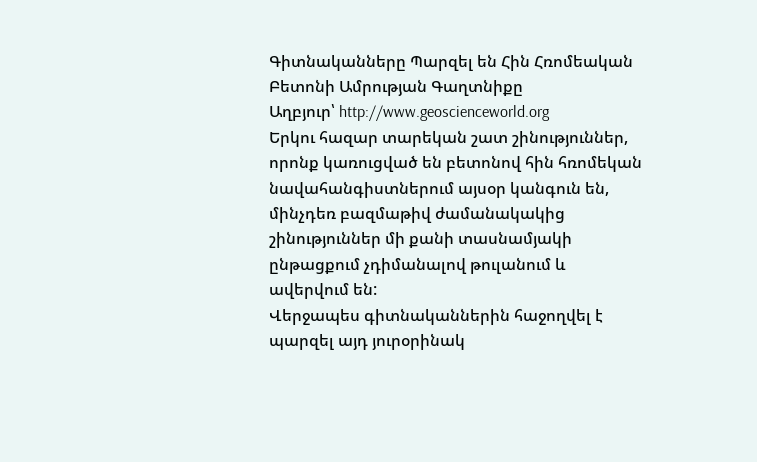Գիտնականները Պարզել են Հին Հռոմեական Բետոնի Ամրության Գաղտնիքը
Աղբյուր՝ http://www.geoscienceworld.org
Երկու հազար տարեկան շատ շինություններ, որոնք կառուցված են բետոնով հին հռոմեկան նավահանգիստներում այսօր կանգուն են, մինչդեռ բազմաթիվ ժամանակակից շինություններ մի քանի տասնամյակի ընթացքում չդիմանալով թուլանում և ավերվում են:
Վերջապես գիտնականներին հաջողվել է պարզել այդ յուրօրինակ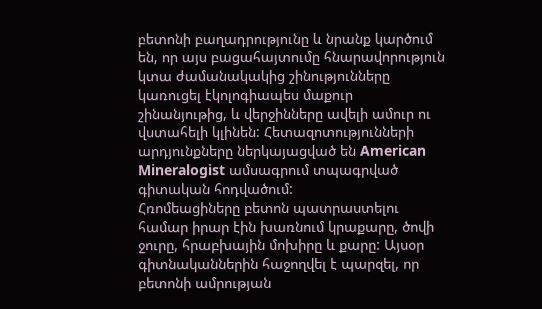բետոնի բաղադրությունը և նրանք կարծում են, որ այս բացահայտումը հնարավորություն կտա ժամանակակից շինությունները կառուցել էկոլոգիապես մաքուր շինանյութից, և վերջինները ավելի ամուր ու վստահելի կլինեն: Հետազոտությունների արդյունքները ներկայացված են American Mineralogist ամսագրում տպագրված գիտական հոդվածում:
Հռոմեացիները բետոն պատրաստելու համար իրար էին խառնում կրաքարը, ծովի ջուրը, հրաբխային մոխիրը և քարը: Այսօր գիտնականներին հաջողվել է պարզել, որ բետոնի ամրության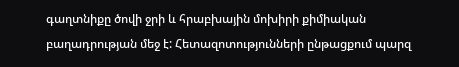գաղտնիքը ծովի ջրի և հրաբխային մոխիրի քիմիական բաղադրության մեջ է: Հետազոտությունների ընթացքում պարզ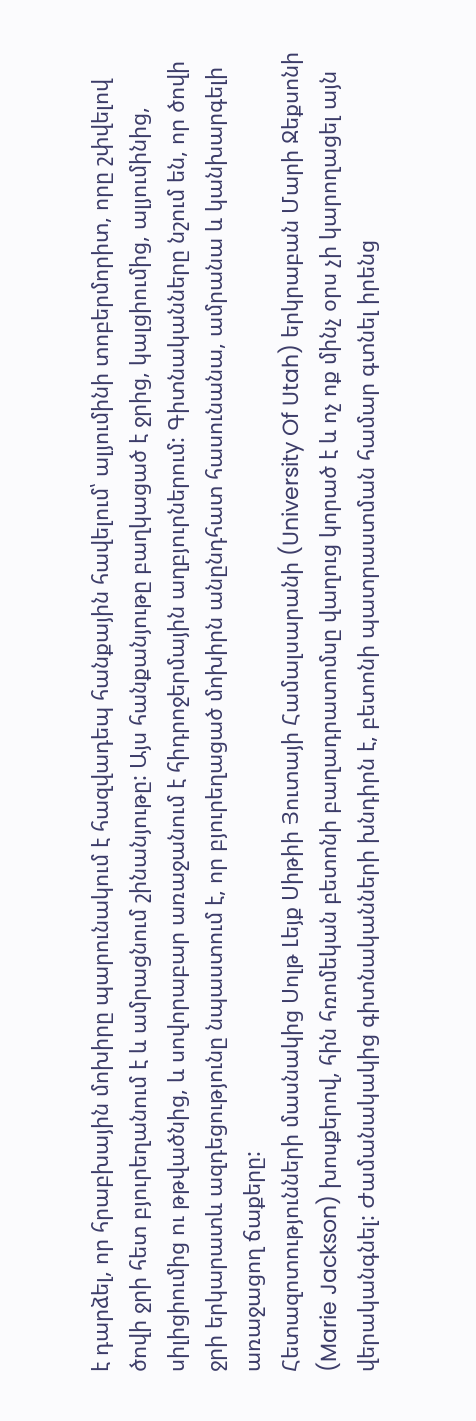է դարձել, որ հրաբխային մոխիրը պարունակում է հազվադեպ հանքային հավելում՝ ալյումինի տոբերմորիտ, որը շփվելով ծովի ջրի հետ բյուրեղանում է և ամրացնում շինանյութը: Այս հանքանյութը բաղկացած է ջրից, կալցիումից, ալյումինից, սիլիցիումից ու թթվածնից, և սովորաբար առաջանում է հիդրոջերմային աղբյուրներում: Գիտնականները նշում են, որ ծովի ջրի երկարատև ազդեցությունը նպաստում է, որ բյուրեղացած մոխիրն անընդհատ հասունանա, ամրանա և կանխարգելի առաջացող ճաքերը:
Հետազոտությունների մասնակից Սոլթ Լեյք Սիթիի Յուտայի Համալսարանի (University Of Utah) երկրաբան Մարի Ջեքսոնի (Marie Jackson) խոսքերով, հին հռոմեկան բետոնի բաղադրատոմսը վաղուց կորած է և ոչ ոք մինչ օրս չի կարողացել այն վերականգնել: Ժամանակակից գիտնականների խնդիրն է, բետոնի պատրաստման համար գտնել իրենց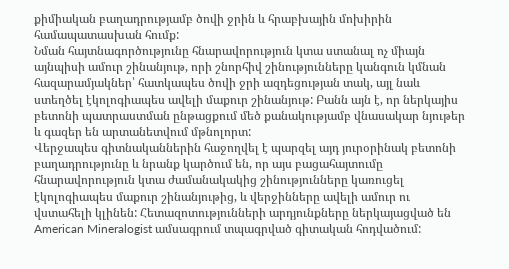քիմիական բաղադրությամբ ծովի ջրին և հրաբխային մոխիրին համապատասխան հումք:
Նման հայտնագործությունը հնարավորություն կտա ստանալ ոչ միայն այնպիսի ամուր շինանյութ, որի շնորհիվ շինությունները կանգուն կմնան հազարամյակներ՝ հատկապես ծովի ջրի ազդեցության տակ, այլ նաև ստեղծել էկոլոգիապես ավելի մաքուր շինանյութ: Բանն այն է, որ ներկայիս բետոնի պատրաստման ընթացքում մեծ քանակությամբ վնասակար նյութեր և գազեր են արտանետվում մթնոլորտ:
Վերջապես գիտնականներին հաջողվել է պարզել այդ յուրօրինակ բետոնի բաղադրությունը և նրանք կարծում են, որ այս բացահայտումը հնարավորություն կտա ժամանակակից շինությունները կառուցել էկոլոգիապես մաքուր շինանյութից, և վերջինները ավելի ամուր ու վստահելի կլինեն: Հետազոտությունների արդյունքները ներկայացված են American Mineralogist ամսագրում տպագրված գիտական հոդվածում: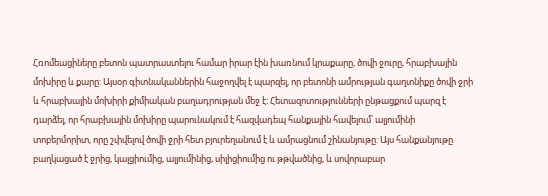Հռոմեացիները բետոն պատրաստելու համար իրար էին խառնում կրաքարը, ծովի ջուրը, հրաբխային մոխիրը և քարը: Այսօր գիտնականներին հաջողվել է պարզել, որ բետոնի ամրության գաղտնիքը ծովի ջրի և հրաբխային մոխիրի քիմիական բաղադրության մեջ է: Հետազոտությունների ընթացքում պարզ է դարձել, որ հրաբխային մոխիրը պարունակում է հազվադեպ հանքային հավելում՝ ալյումինի տոբերմորիտ, որը շփվելով ծովի ջրի հետ բյուրեղանում է և ամրացնում շինանյութը: Այս հանքանյութը բաղկացած է ջրից, կալցիումից, ալյումինից, սիլիցիումից ու թթվածնից, և սովորաբար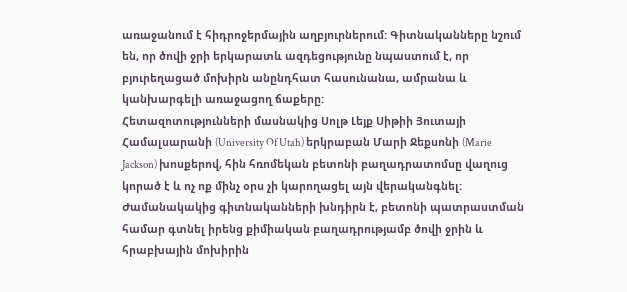առաջանում է հիդրոջերմային աղբյուրներում: Գիտնականները նշում են, որ ծովի ջրի երկարատև ազդեցությունը նպաստում է, որ բյուրեղացած մոխիրն անընդհատ հասունանա, ամրանա և կանխարգելի առաջացող ճաքերը:
Հետազոտությունների մասնակից Սոլթ Լեյք Սիթիի Յուտայի Համալսարանի (University Of Utah) երկրաբան Մարի Ջեքսոնի (Marie Jackson) խոսքերով, հին հռոմեկան բետոնի բաղադրատոմսը վաղուց կորած է և ոչ ոք մինչ օրս չի կարողացել այն վերականգնել: Ժամանակակից գիտնականների խնդիրն է, բետոնի պատրաստման համար գտնել իրենց քիմիական բաղադրությամբ ծովի ջրին և հրաբխային մոխիրին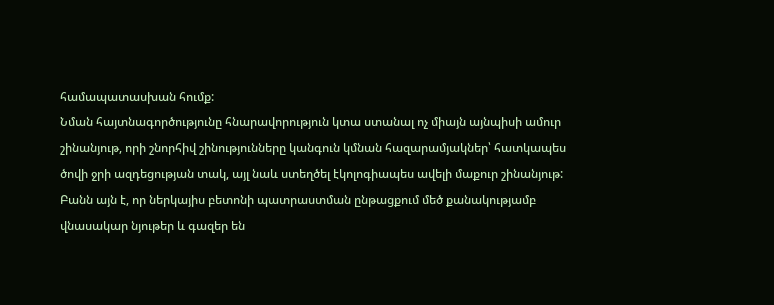համապատասխան հումք:
Նման հայտնագործությունը հնարավորություն կտա ստանալ ոչ միայն այնպիսի ամուր շինանյութ, որի շնորհիվ շինությունները կանգուն կմնան հազարամյակներ՝ հատկապես ծովի ջրի ազդեցության տակ, այլ նաև ստեղծել էկոլոգիապես ավելի մաքուր շինանյութ: Բանն այն է, որ ներկայիս բետոնի պատրաստման ընթացքում մեծ քանակությամբ վնասակար նյութեր և գազեր են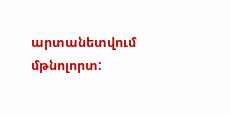արտանետվում մթնոլորտ: